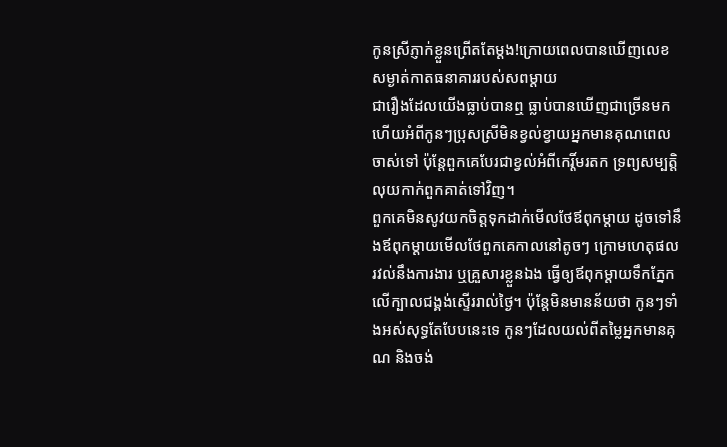កូនស្រីភ្ញាក់ខ្លួនព្រើតតែម្តង!ក្រោយពេលបានឃើញលេខសម្ងាត់កាតធនាគាររបស់សពម្ដាយ
ជារឿងដែលយើងធ្លាប់បានឮ ធ្លាប់បានឃើញជាច្រើនមកហើយអំពីកូនៗប្រុសស្រីមិនខ្វល់ខ្វាយអ្នកមានគុណពេលចាស់ទៅ ប៉ុន្តែពួកគេបែរជាខ្វល់អំពីកេរ្តិ៍មរតក ទ្រព្យសម្បត្តិលុយកាក់ពួកគាត់ទៅវិញ។
ពួកគេមិនសូវយកចិត្តទុកដាក់មើលថែឪពុកម្ដាយ ដូចទៅនឹងឪពុកម្ដាយមើលថែពួកគេកាលនៅតូចៗ ក្រោមហេតុផលរវល់នឹងការងារ ឬគ្រួសារខ្លួនឯង ធ្វើឲ្យឪពុកម្ដាយទឹកភ្នែកលើក្បាលជង្គង់ស្ទើររាល់ថ្ងៃ។ ប៉ុន្តែមិនមានន័យថា កូនៗទាំងអស់សុទ្ធតែបែបនេះទេ កូនៗដែលយល់ពីតម្លៃអ្នកមានគុណ និងចង់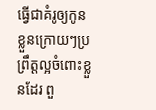ធ្វើជាគំរូឲ្យកូនខ្លួនក្រោយៗប្រព្រឹត្តល្អចំពោះខ្លួនដែរ ពួ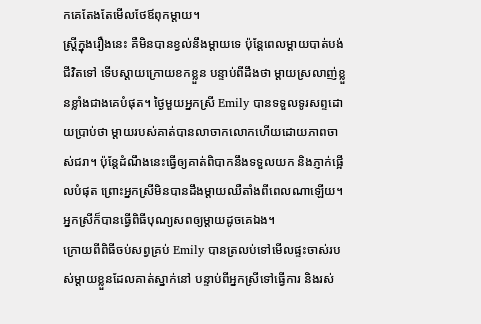កគេតែងតែមើលថែឪពុកម្ដាយ។
ស្ត្រីក្នុងរឿងនេះ គឺមិនបានខ្វល់នឹងម្ដាយទេ ប៉ុន្តែពេលម្ដាយបាត់បង់ជីវិតទៅ ទើបស្ដាយក្រោយខកខ្លួន បន្ទាប់ពីដឹងថា ម្ដាយស្រលាញ់ខ្លួនខ្លាំងជាងគេបំផុត។ ថ្ងៃមួយអ្នកស្រី Emily បានទទួលទូរសព្ទដោយប្រាប់ថា ម្ដាយរបស់គាត់បានលាចាកលោកហើយដោយភាពចាស់ជរា។ ប៉ុន្តែដំណឹងនេះធ្វើឲ្យគាត់ពិបាកនឹងទទួលយក និងភ្ញាក់ផ្អើលបំផុត ព្រោះអ្នកស្រីមិនបានដឹងម្ដាយឈឺតាំងពីពេលណាឡើយ។ អ្នកស្រីក៏បានធ្វើពិធីបុណ្យសពឲ្យម្ដាយដូចគេឯង។
ក្រោយពីពិធីចប់សព្វគ្រប់ Emily បានត្រលប់ទៅមើលផ្ទះចាស់របស់ម្ដាយខ្លួនដែលគាត់ស្នាក់នៅ បន្ទាប់ពីអ្នកស្រីទៅធ្វើការ និងរស់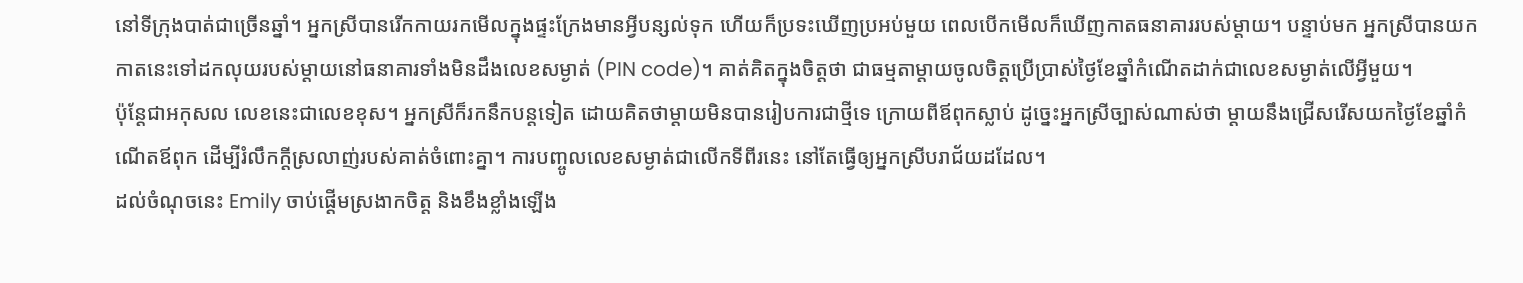នៅទីក្រុងបាត់ជាច្រើនឆ្នាំ។ អ្នកស្រីបានរើកកាយរកមើលក្នុងផ្ទះក្រែងមានអ្វីបន្សល់ទុក ហើយក៏ប្រទះឃើញប្រអប់មួយ ពេលបើកមើលក៏ឃើញកាតធនាគាររបស់ម្ដាយ។ បន្ទាប់មក អ្នកស្រីបានយកកាតនេះទៅដកលុយរបស់ម្ដាយនៅធនាគារទាំងមិនដឹងលេខសម្ងាត់ (PIN code)។ គាត់គិតក្នុងចិត្តថា ជាធម្មតាម្ដាយចូលចិត្តប្រើប្រាស់ថ្ងៃខែឆ្នាំកំណើតដាក់ជាលេខសម្ងាត់លើអ្វីមួយ។
ប៉ុន្តែជាអកុសល លេខនេះជាលេខខុស។ អ្នកស្រីក៏រកនឹកបន្តទៀត ដោយគិតថាម្ដាយមិនបានរៀបការជាថ្មីទេ ក្រោយពីឪពុកស្លាប់ ដូច្នេះអ្នកស្រីច្បាស់ណាស់ថា ម្ដាយនឹងជ្រើសរើសយកថ្ងៃខែឆ្នាំកំណើតឪពុក ដើម្បីរំលឹកក្ដីស្រលាញ់របស់គាត់ចំពោះគ្នា។ ការបញ្ចូលលេខសម្ងាត់ជាលើកទីពីរនេះ នៅតែធ្វើឲ្យអ្នកស្រីបរាជ័យដដែល។
ដល់ចំណុចនេះ Emily ចាប់ផ្ដើមស្រងាកចិត្ត និងខឹងខ្លាំងឡើង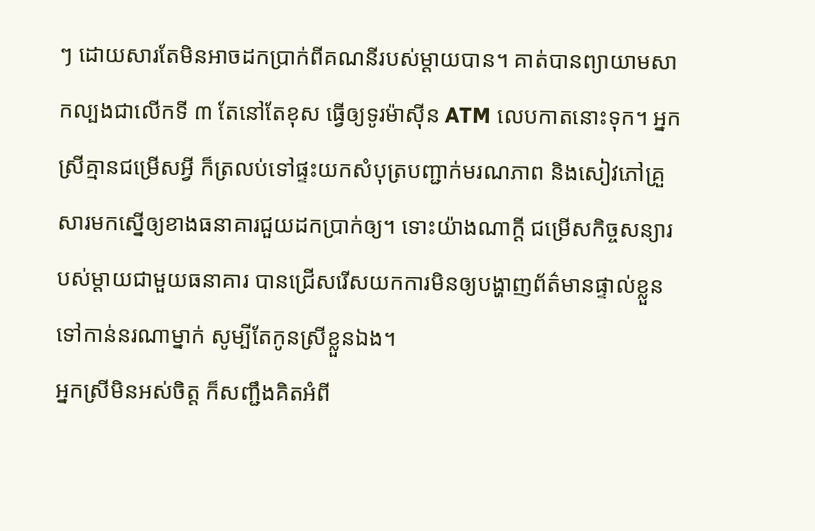ៗ ដោយសារតែមិនអាចដកប្រាក់ពីគណនីរបស់ម្ដាយបាន។ គាត់បានព្យាយាមសាកល្បងជាលើកទី ៣ តែនៅតែខុស ធ្វើឲ្យទូរម៉ាស៊ីន ATM លេបកាតនោះទុក។ អ្នកស្រីគ្មានជម្រើសអ្វី ក៏ត្រលប់ទៅផ្ទះយកសំបុត្របញ្ជាក់មរណភាព និងសៀវភៅគ្រួសារមកស្នើឲ្យខាងធនាគារជួយដកប្រាក់ឲ្យ។ ទោះយ៉ាងណាក្ដី ជម្រើសកិច្ចសន្យារបស់ម្ដាយជាមួយធនាគារ បានជ្រើសរើសយកការមិនឲ្យបង្ហាញព័ត៌មានផ្ទាល់ខ្លួនទៅកាន់នរណាម្នាក់ សូម្បីតែកូនស្រីខ្លួនឯង។
អ្នកស្រីមិនអស់ចិត្ត ក៏សញ្ជឹងគិតអំពី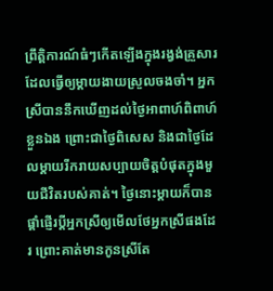ព្រឹត្តិការណ៍ធំៗកើតឡើងក្នុងរង្វង់គ្រួសារដែលធ្វើឲ្យម្ដាយងាយស្រួលចងចាំ។ អ្នកស្រីបាននឹកឃើញដល់ថ្ងៃអាពាហ៍ពិពាហ៍ខ្លួនឯង ព្រោះជាថ្ងៃពិសេស និងជាថ្ងៃដែលម្ដាយរីករាយសប្បាយចិត្តបំផុតក្នុងមួយជីវិតរបស់គាត់។ ថ្ងៃនោះម្ដាយក៏បានផ្ដាំផ្ញើរប្ដីអ្នកស្រីឲ្យមើលថែអ្នកស្រីផងដែរ ព្រោះគាត់មានកូនស្រីតែ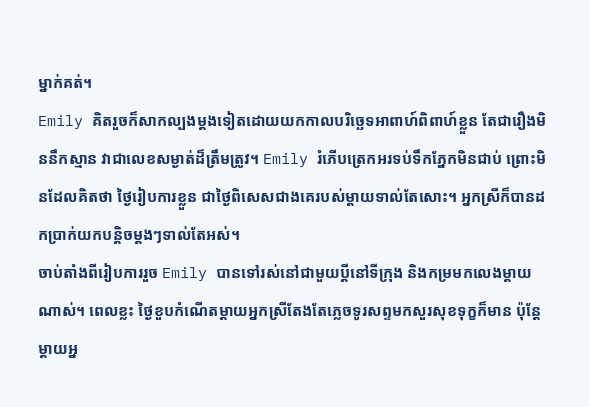ម្នាក់គត់។
Emily គិតរួចក៏សាកល្បងម្ដងទៀតដោយយកកាលបរិច្ឆេទអាពាហ៍ពិពាហ៍ខ្លួន តែជារឿងមិននឹកស្មាន វាជាលេខសម្ងាត់ដ៏ត្រឹមត្រូវ។ Emily រំភើបត្រេកអរទប់ទឹកភ្នែកមិនជាប់ ព្រោះមិនដែលគិតថា ថ្ងៃរៀបការខ្លួន ជាថ្ងៃពិសេសជាងគេរបស់ម្ដាយទាល់តែសោះ។ អ្នកស្រីក៏បានដកប្រាក់យកបន្តិចម្ដងៗទាល់តែអស់។
ចាប់តាំងពីរៀបការរួច Emily បានទៅរស់នៅជាមួយប្ដីនៅទីក្រុង និងកម្រមកលេងម្ដាយណាស់។ ពេលខ្លះ ថ្ងៃខួបកំណើតម្ដាយអ្នកស្រីតែងតែភ្លេចទូរសព្ទមកសួរសុខទុក្ខក៏មាន ប៉ុន្តែម្ដាយអ្ន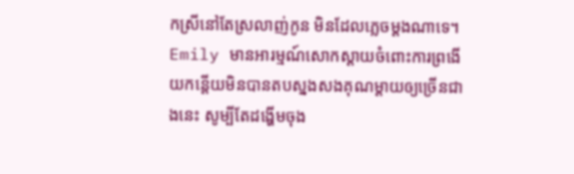កស្រីនៅតែស្រលាញ់កូន មិនដែលភ្លេចម្ដងណាទេ។ Emily មានអារម្មណ៍សោកស្ដាយចំពោះការព្រងើយកន្តើយមិនបានតបស្នងសងគុណម្ដាយឲ្យច្រើនជាងនេះ សូម្បីតែដង្ហើមចុង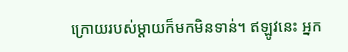ក្រោយរបស់ម្ដាយក៏មកមិនទាន់។ ឥឡូវនេះ អ្នក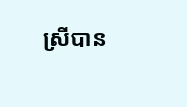ស្រីបាន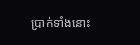ប្រាក់ទាំងនោះ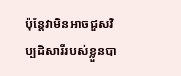ប៉ុន្តែវាមិនអាចជួសវិប្បដិសារីរបស់ខ្លួនបា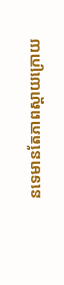នទេមានតែភាពស្ដាយក្រោយ